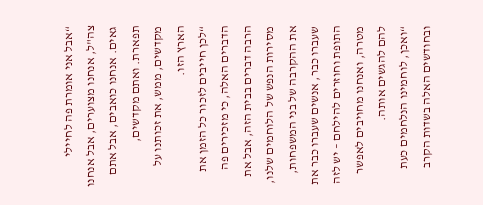“אבל אני אומרת פה לחיילי צה"ל, אנחנו מצוערים, אבל אנחנו גאים. אנחנו כואבים, אבל אתם תפארת. ואתם מקדשים, מקדשים, ממש, את זכותנו על הארץ הזו.
“לכן חייבים לזכור כל הזמן את הדברים האלה, כי מזכירים פה הרבה דברים בבית הזה, אבל את מסירות הנפש של הלוחמים שלנו, את ההקרבה של בני המשפחות, שעברו כבר, אנשים שעברו כבר את התופת וחוזרים להילחם – יש לזה מטרה, ואנחנו מחויבים לאפשר להם להגשים אותה.
“ואכן, לוחמינו הנלחמים כעת ובחודשים האלה בשדות הקרב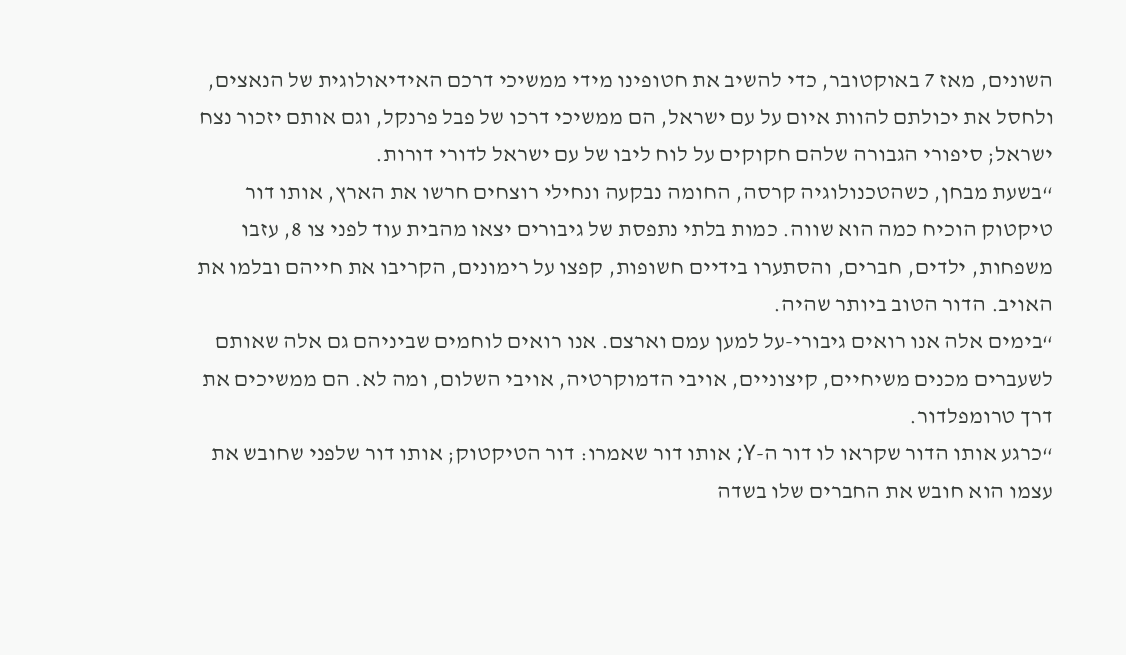השונים, מאז 7 באוקטובר, כדי להשיב את חטופינו מידי ממשיכי דרכם האידיאולוגית של הנאצים, ולחסל את יכולתם להוות איום על עם ישראל, הם ממשיכי דרכו של פבל פרנקל, וגם אותם יזכור נצח ישראל; סיפורי הגבורה שלהם חקוקים על לוח ליבו של עם ישראל לדורי דורות.
“בשעת מבחן, כשהטכנולוגיה קרסה, החומה נבקעה ונחילי רוצחים חרשו את הארץ, אותו דור טיקטוק הוכיח כמה הוא שווה. כמות בלתי נתפסת של גיבורים יצאו מהבית עוד לפני צו 8, עזבו משפחות, ילדים, חברים, והסתערו בידיים חשופות, קפצו על רימונים, הקריבו את חייהם ובלמו את האויב. הדור הטוב ביותר שהיה.
“בימים אלה אנו רואים גיבורי-על למען עמם וארצם. אנו רואים לוחמים שביניהם גם אלה שאותם לשעברים מכנים משיחיים, קיצוניים, אויבי הדמוקרטיה, אויבי השלום, ומה לא. הם ממשיכים את דרך טרומפלדור.
“כרגע אותו הדור שקראו לו דור ה-Y; אותו דור שאמרו: דור הטיקטוק; אותו דור שלפני שחובש את עצמו הוא חובש את החברים שלו בשדה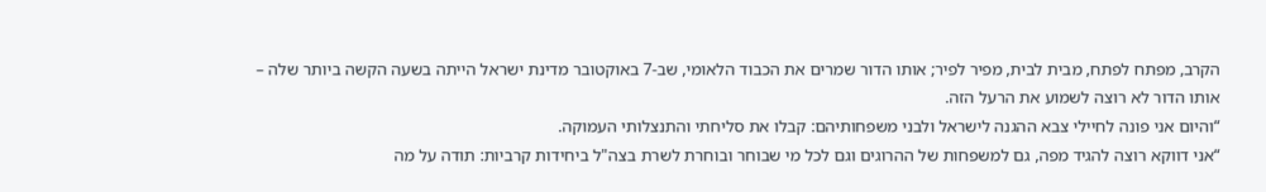הקרב, מפתח לפתח, מבית לבית, מפיר לפיר; אותו הדור שמרים את הכבוד הלאומי, שב-7 באוקטובר מדינת ישראל הייתה בשעה הקשה ביותר שלה – אותו הדור לא רוצה לשמוע את הרעל הזה.
“והיום אני פונה לחיילי צבא ההגנה לישראל ולבני משפחותיהם: קבלו את סליחתי והתנצלותי העמוקה.
“אני דווקא רוצה להגיד מפה, גם למשפחות של ההרוגים וגם לכל מי שבוחר ובוחרת לשרת בצה"ל ביחידות קרביות: תודה על מה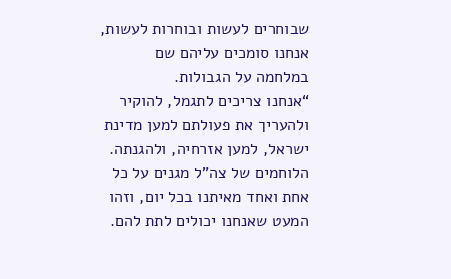שבוחרים לעשות ובוחרות לעשות, אנחנו סומכים עליהם שם במלחמה על הגבולות.
“אנחנו צריכים לתגמל, להוקיר ולהעריך את פעולתם למען מדינת ישראל, למען אזרחיה, ולהגנתה. הלוחמים של צה"ל מגנים על כל אחת ואחד מאיתנו בכל יום, וזהו המעט שאנחנו יכולים לתת להם.